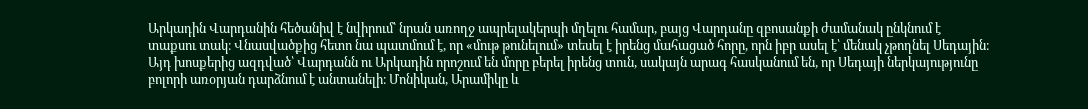Արկադին Վարդանին հեծանիվ է նվիրում՝ նրան առողջ ապրելակերպի մղելու համար, բայց Վարդանը զբոսանքի ժամանակ ընկնում է տաքսու տակ։ Վնասվածքից հետո նա պատմում է, որ «մութ թունելում» տեսել է իրենց մահացած հորը, որն իբր ասել է՝ մենակ չթողնել Սեդային։ Այդ խոսքերից ազդված՝ Վարդանն ու Արկադին որոշում են մորը բերել իրենց տուն, սակայն արագ հասկանում են, որ Սեդայի ներկայությունը բոլորի առօրյան դարձնում է անտանելի։ Մոնիկան, Արամիկը և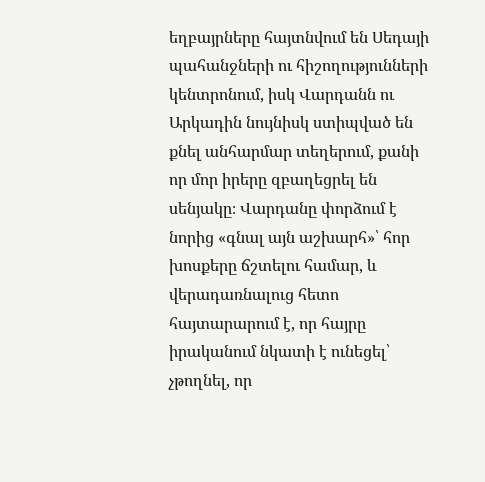եղբայրները հայտնվում են Սեդայի պահանջների ու հիշողությունների կենտրոնում, իսկ Վարդանն ու Արկադին նույնիսկ ստիպված են քնել անհարմար տեղերում, քանի որ մոր իրերը զբաղեցրել են սենյակը։ Վարդանը փորձում է նորից «գնալ այն աշխարհ»՝ հոր խոսքերը ճշտելու համար, և վերադառնալուց հետո հայտարարում է, որ հայրը իրականում նկատի է ունեցել՝ չթողնել, որ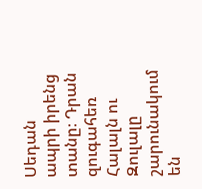Սեդան ապրի իրենց տանը։ Դրան զուգահեռ Հալալն ու Զուլալը շարունակում են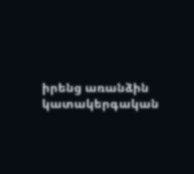իրենց առանձին կատակերգական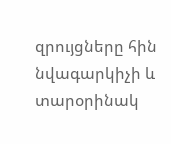զրույցները հին նվագարկիչի և տարօրինակ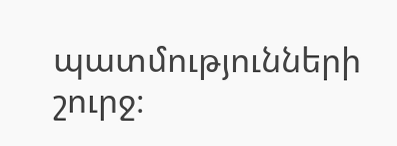պատմությունների շուրջ։